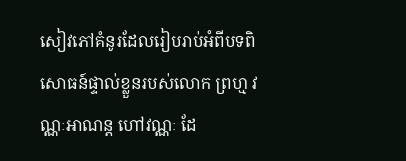សៀវភៅគំនូរដែលរៀបរាប់អំពីបទពិសោធន៍ផ្ទាល់ខ្លួនរបស់លោក ព្រហ្ម វណ្ណៈអាណន្ត ហៅវណ្ណៈ ដែ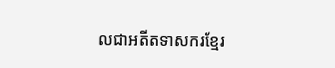លជាអតីតទាសករខ្មែរ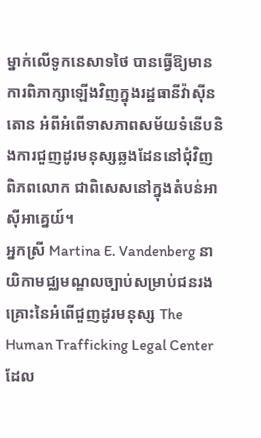ម្នាក់លើទូកនេសាទថៃ បានធ្វើឱ្យមានការពិភាក្សាឡើងវិញក្នុងរដ្ឋធានីវ៉ាស៊ីនតោន អំពីអំពើទាសភាពសម័យទំនើបនិងការជួញដូរមនុស្សឆ្លងដែននៅជុំវិញពិភពលោក ជាពិសេសនៅក្នុងតំបន់អាស៊ីអាគ្នេយ៍។
អ្នកស្រី Martina E. Vandenberg នាយិកាមជ្ឈមណ្ឌលច្បាប់សម្រាប់ជនរងគ្រោះនៃអំពើជួញដូរមនុស្ស The Human Trafficking Legal Center ដែល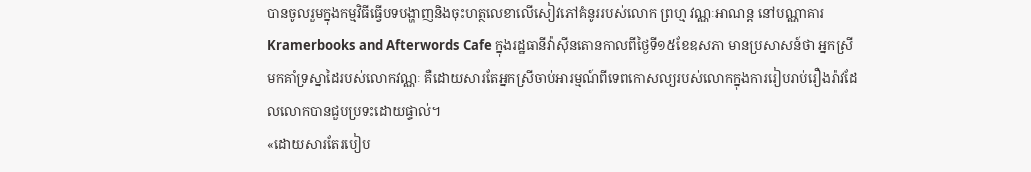បានចូលរួមក្នុងកម្មវិធីធ្វើបទបង្ហាញនិងចុះហត្ថលេខាលើសៀវភៅគំនូររបស់លោក ព្រហ្ម វណ្ណៈអាណន្ត នៅបណ្ណាគារ Kramerbooks and Afterwords Cafe ក្នុងរដ្ឋធានីវ៉ាស៊ីនតោនកាលពីថ្ងៃទី១៥ខែឧសភា មានប្រសាសន៍ថា អ្នកស្រីមកគាំទ្រស្នាដៃរបស់លោកវណ្ណៈ គឺដោយសារតែអ្នកស្រីចាប់អារម្មណ៍ពីទេពកោសល្យរបស់លោកក្នុងការរៀបរាប់រឿងរ៉ាវដែលលោកបានជួបប្រទះដោយផ្ទាល់។
«ដោយសារតែរបៀប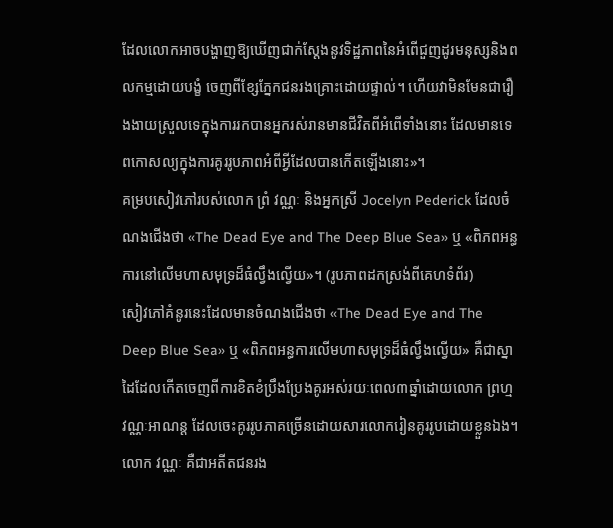ដែលលោកអាចបង្ហាញឱ្យឃើញជាក់ស្ដែងនូវទិដ្ឋភាពនៃអំពើជួញដូរមនុស្សនិងពលកម្មដោយបង្ខំ ចេញពីខ្សែភ្នែកជនរងគ្រោះដោយផ្ទាល់។ ហើយវាមិនមែនជារឿងងាយស្រួលទេក្នុងការរកបានអ្នករស់រានមានជីវិតពីអំពើទាំងនោះ ដែលមានទេពកោសល្យក្នុងការគូររូបភាពអំពីអ្វីដែលបានកើតឡើងនោះ»។
គម្របសៀវភៅរបស់លោក ព្រំ វណ្ណៈ និងអ្នកស្រី Jocelyn Pederick ដែលចំណងជើងថា «The Dead Eye and The Deep Blue Sea» ឬ «ពិភពអន្ធការនៅលើមហាសមុទ្រដ៏ធំល្វឹងល្វើយ»។ (រូបភាពដកស្រង់ពីគេហទំព័រ)
សៀវភៅគំនូរនេះដែលមានចំណងជើងថា «The Dead Eye and The Deep Blue Sea» ឬ «ពិភពអន្ធការលើមហាសមុទ្រដ៏ធំល្វឹងល្វើយ» គឺជាស្នាដៃដែលកើតចេញពីការខិតខំប្រឹងប្រែងគូរអស់រយៈពេល៣ឆ្នាំដោយលោក ព្រហ្ម វណ្ណៈអាណន្ត ដែលចេះគូររូបភាគច្រើនដោយសារលោករៀនគូររូបដោយខ្លួនឯង។
លោក វណ្ណៈ គឺជាអតីតជនរង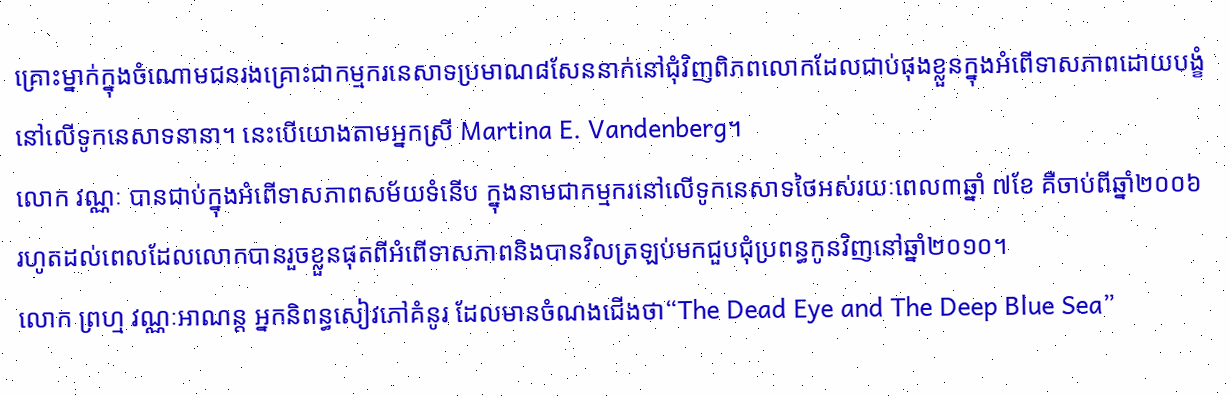គ្រោះម្នាក់ក្នុងចំណោមជនរងគ្រោះជាកម្មករនេសាទប្រមាណ៨សែននាក់នៅជុំវិញពិភពលោកដែលជាប់ផុងខ្លួនក្នុងអំពើទាសភាពដោយបង្ខំនៅលើទូកនេសាទនានា។ នេះបើយោងតាមអ្នកស្រី Martina E. Vandenberg។
លោក វណ្ណៈ បានជាប់ក្នុងអំពើទាសភាពសម័យទំនើប ក្នុងនាមជាកម្មករនៅលើទូកនេសាទថៃអស់រយៈពេល៣ឆ្នាំ ៧ខែ គឺចាប់ពីឆ្នាំ២០០៦ រហូតដល់ពេលដែលលោកបានរួចខ្លួនផុតពីអំពើទាសភាពនិងបានវិលត្រឡប់មកជួបជុំប្រពន្ធកូនវិញនៅឆ្នាំ២០១០។
លោក ព្រហ្ម វណ្ណៈអាណន្ត អ្នកនិពន្ធសៀវភៅគំនូរ ដែលមានចំណងជើងថា“The Dead Eye and The Deep Blue Sea”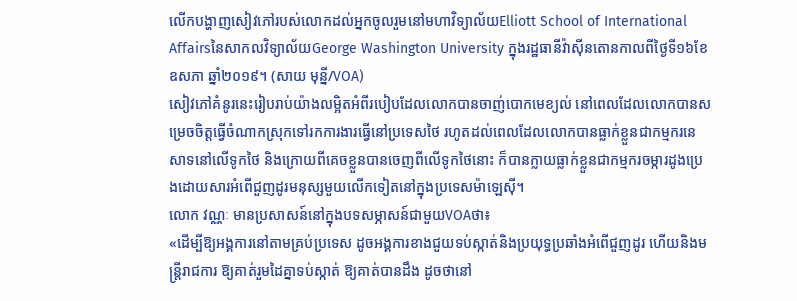លើកបង្ហាញសៀវភៅរបស់លោកដល់អ្នកចូលរួមនៅមហាវិទ្យាល័យElliott School of International Affairsនៃសាកលវិទ្យាល័យGeorge Washington University ក្នុងរដ្ឋធានីវ៉ាស៊ីនតោនកាលពីថ្ងៃទី១៦ខែឧសភា ឆ្នាំ២០១៩។ (សាយ មុន្នី/VOA)
សៀវភៅគំនូរនេះរៀបរាប់យ៉ាងលម្អិតអំពីរបៀបដែលលោកបានចាញ់បោកមេខ្យល់ នៅពេលដែលលោកបានសម្រេចចិត្តធ្វើចំណាកស្រុកទៅរកការងារធ្វើនៅប្រទេសថៃ រហូតដល់ពេលដែលលោកបានធ្លាក់ខ្លួនជាកម្មករនេសាទនៅលើទូកថៃ និងក្រោយពីគេចខ្លួនបានចេញពីលើទូកថៃនោះ ក៏បានក្លាយធ្លាក់ខ្លួនជាកម្មករចម្ការដូងប្រេងដោយសារអំពើជួញដូរមនុស្សមួយលើកទៀតនៅក្នុងប្រទេសម៉ាឡេស៊ី។
លោក វណ្ណៈ មានប្រសាសន៍នៅក្នុងបទសម្ភាសន៍ជាមួយVOAថា៖
«ដើម្បីឱ្យអង្គការនៅតាមគ្រប់ប្រទេស ដូចអង្គការខាងជួយទប់ស្កាត់និងប្រយុទ្ធប្រឆាំងអំពើជួញដូរ ហើយនិងមន្ត្រីរាជការ ឱ្យគាត់រួមដៃគ្នាទប់ស្កាត់ ឱ្យគាត់បានដឹង ដូចថានៅ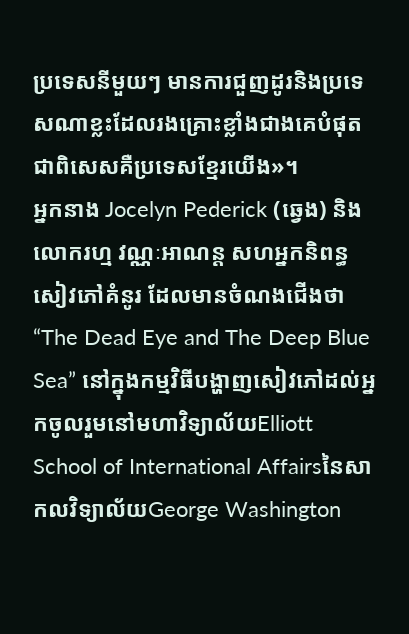ប្រទេសនីមួយៗ មានការជួញដូរនិងប្រទេសណាខ្លះដែលរងគ្រោះខ្លាំងជាងគេបំផុត ជាពិសេសគឺប្រទេសខ្មែរយើង»។
អ្នកនាង Jocelyn Pederick (ឆ្វេង) និងលោករហ្ម វណ្ណៈអាណន្ត សហអ្នកនិពន្ធសៀវភៅគំនូរ ដែលមានចំណងជើងថា“The Dead Eye and The Deep Blue Sea” នៅក្នុងកម្មវិធីបង្ហាញសៀវភៅដល់អ្នកចូលរួមនៅមហាវិទ្យាល័យElliott School of International Affairsនៃសាកលវិទ្យាល័យGeorge Washington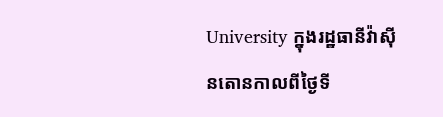University ក្នុងរដ្ឋធានីវ៉ាស៊ីនតោនកាលពីថ្ងៃទី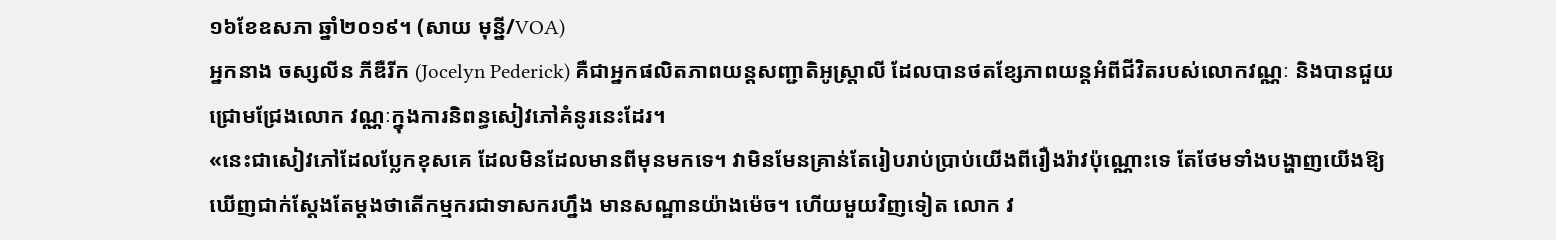១៦ខែឧសភា ឆ្នាំ២០១៩។ (សាយ មុន្នី/VOA)
អ្នកនាង ចស្សលីន ភីឌឺរីក (Jocelyn Pederick) គឺជាអ្នកផលិតភាពយន្តសញ្ជាតិអូស្ត្រាលី ដែលបានថតខ្សែភាពយន្តអំពីជីវិតរបស់លោកវណ្ណៈ និងបានជួយជ្រោមជ្រែងលោក វណ្ណៈក្នុងការនិពន្ធសៀវភៅគំនូរនេះដែរ។
«នេះជាសៀវភៅដែលប្លែកខុសគេ ដែលមិនដែលមានពីមុនមកទេ។ វាមិនមែនគ្រាន់តែរៀបរាប់ប្រាប់យើងពីរឿងរ៉ាវប៉ុណ្ណោះទេ តែថែមទាំងបង្ហាញយើងឱ្យឃើញជាក់ស្ដែងតែម្ដងថាតើកម្មករជាទាសករហ្នឹង មានសណ្ឋានយ៉ាងម៉េច។ ហើយមួយវិញទៀត លោក វ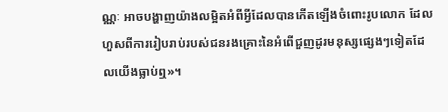ណ្ណៈ អាចបង្ហាញយ៉ាងលម្អិតអំពីអ្វីដែលបានកើតឡើងចំពោះរូបលោក ដែលហួសពីការរៀបរាប់របស់ជនរងគ្រោះនៃអំពើជួញដូរមនុស្សផ្សេងៗទៀតដែលយើងធ្លាប់ឮ»។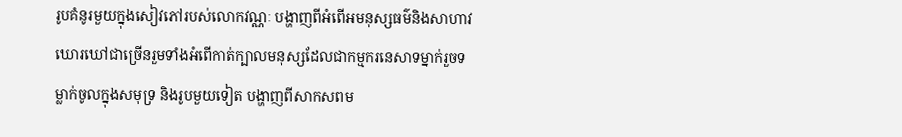រូបគំនូរមួយក្នុងសៀវភៅរបស់លោកវណ្ណៈ បង្ហាញពីអំពើអមនុស្សធម៌និងសាហាវឃោរឃៅជាច្រើនរួមទាំងអំពើកាត់ក្បាលមនុស្សដែលជាកម្មករនេសាទម្នាក់រួចទម្លាក់ចូលក្នុងសមុទ្រ និងរូបមួយទៀត បង្ហាញពីសាកសពម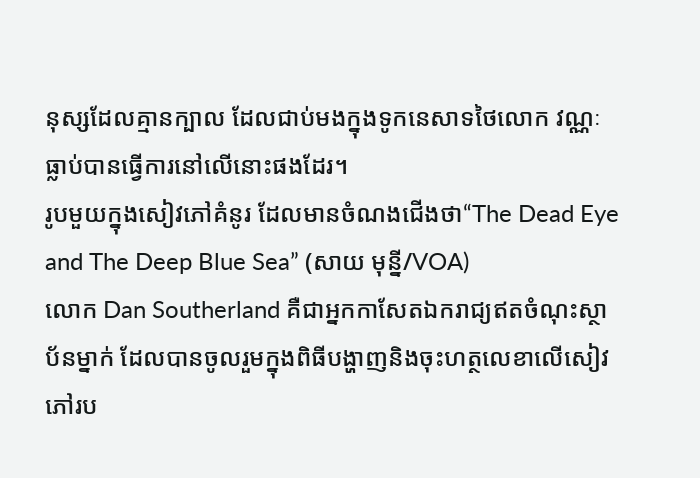នុស្សដែលគ្មានក្បាល ដែលជាប់មងក្នុងទូកនេសាទថៃលោក វណ្ណៈ ធ្លាប់បានធ្វើការនៅលើនោះផងដែរ។
រូបមួយក្នុងសៀវភៅគំនូរ ដែលមានចំណងជើងថា“The Dead Eye and The Deep Blue Sea” (សាយ មុន្នី/VOA)
លោក Dan Southerland គឺជាអ្នកកាសែតឯករាជ្យឥតចំណុះស្ថាប័នម្នាក់ ដែលបានចូលរួមក្នុងពិធីបង្ហាញនិងចុះហត្ថលេខាលើសៀវភៅរប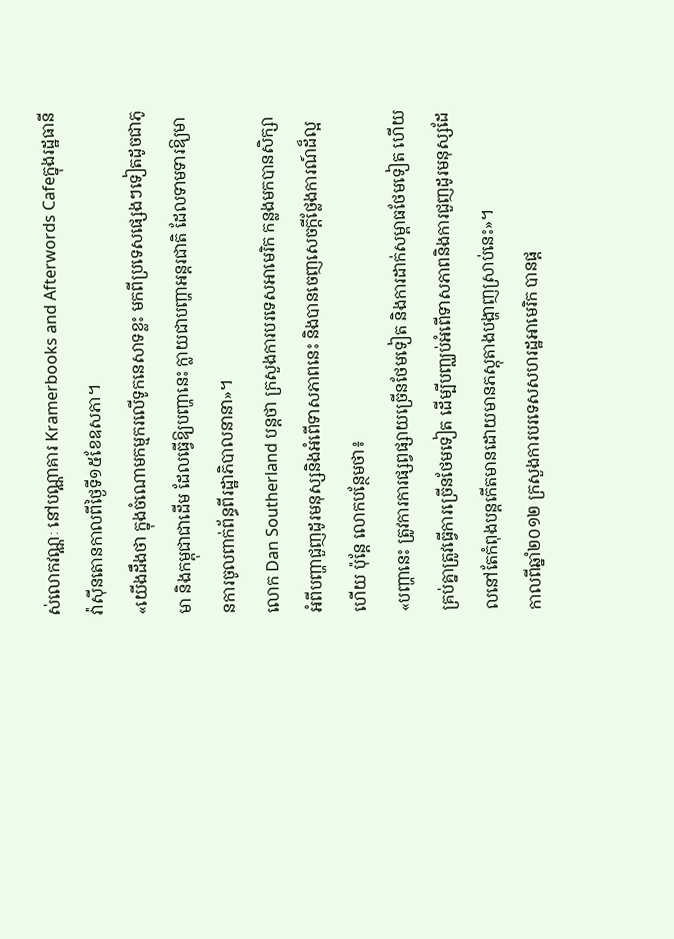ស់លោកវណ្ណៈ នៅបណ្ណាគារ Kramerbooks and Afterwords Cafeក្នុងរដ្ឋធានីវ៉ាស៊ីនតោនកាលពីថ្ងៃទី១៥ខែឧសភា។
«យើងដឹងថា ក្នុងចំណោមកម្មករលើទូកនេសាទខ្លះ មកពីប្រទេសផ្សេងៗទៀតដូចជាភូមា និងកម្ពុជាជាដើម ដែលធ្វើឱ្យបញ្ហានេះ ក្លាយជាបញ្ហាអន្តរជាតិ ដែលទាមទារឱ្យមានការចូលពាក់ព័ន្ធពីរដ្ឋាភិបាលនានា»។
លោក Dan Southerland បន្តថា ក្រសួងការបរទេសអាមេរិក កន្លងមកបានសិក្សាអំពីបញ្ហាជួញដូរមនុស្សនិងអំពើទាសភាពនេះ និងបានចេញសេចក្ដីថ្លែងការណ៍ដ៏ល្អហើយ ប៉ុន្តែ លោកបន្ថែមថា៖
«បញ្ហានេះ ត្រូវការការផ្សព្វផ្សាយច្រើនថែមទៀត និងការដាក់សម្ពាធថែមទៀត ហើយគ្រប់គ្នាត្រូវធ្វើការច្រើនថែមទៀត ដើម្បីបញ្ឈប់អំពើទាសភាពនិងការជួញដូរមនុស្សដែលនៅតែកំពុងបន្តកើតមានដោយមានភស្តុតាងបង្ហាញស្រាប់នេះ»។
កាលពីឆ្នាំ២០១២ ក្រសួងការបរទេសសហរដ្ឋអាមេរិក បានផ្ដ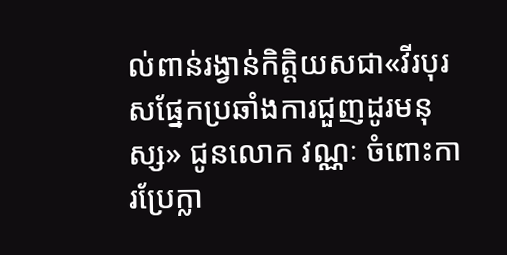ល់ពាន់រង្វាន់កិត្តិយសជា«វីរបុរសផ្នែកប្រឆាំងការជួញដូរមនុស្ស» ជូនលោក វណ្ណៈ ចំពោះការប្រែក្លា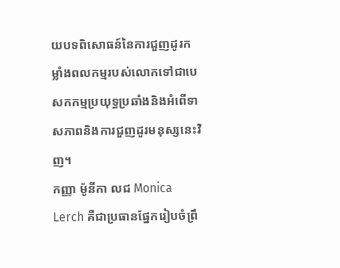យបទពិសោធន៍នៃការជួញដូរកម្លាំងពលកម្មរបស់លោកទៅជាបេសកកម្មប្រយុទ្ធប្រឆាំងនិងអំពើទាសភាពនិងការជួញដូរមនុស្សនេះវិញ។
កញ្ញា ម៉ូនីកា លជ Monica Lerch គឺជាប្រធានផ្នែករៀបចំព្រឹ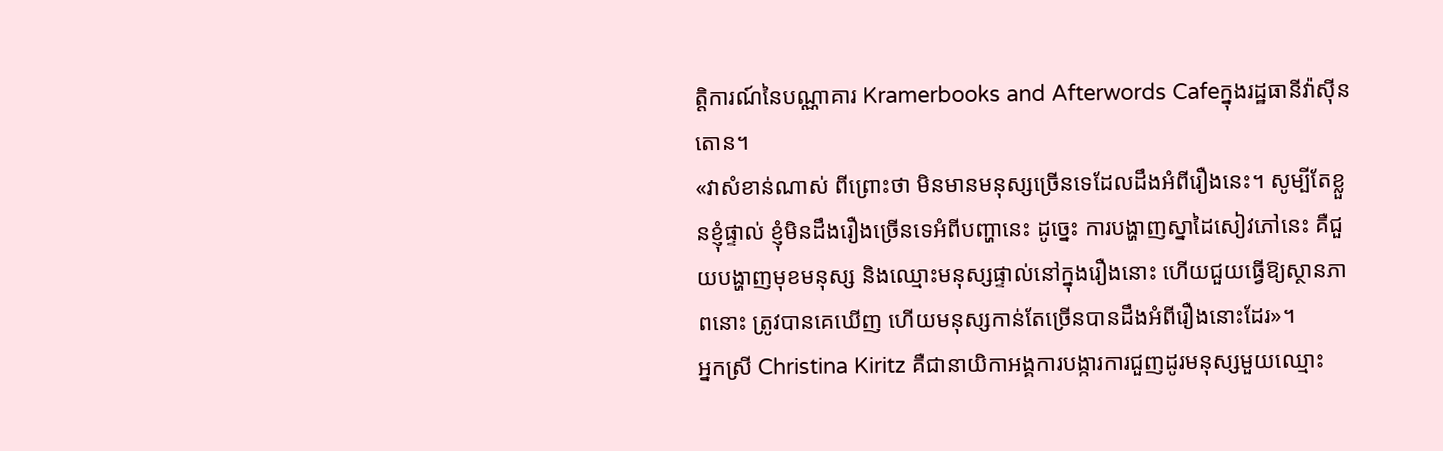ត្តិការណ៍នៃបណ្ណាគារ Kramerbooks and Afterwords Cafeក្នុងរដ្ឋធានីវ៉ាស៊ីនតោន។
«វាសំខាន់ណាស់ ពីព្រោះថា មិនមានមនុស្សច្រើនទេដែលដឹងអំពីរឿងនេះ។ សូម្បីតែខ្លួនខ្ញុំផ្ទាល់ ខ្ញុំមិនដឹងរឿងច្រើនទេអំពីបញ្ហានេះ ដូច្នេះ ការបង្ហាញស្នាដៃសៀវភៅនេះ គឺជួយបង្ហាញមុខមនុស្ស និងឈ្មោះមនុស្សផ្ទាល់នៅក្នុងរឿងនោះ ហើយជួយធ្វើឱ្យស្ថានភាពនោះ ត្រូវបានគេឃើញ ហើយមនុស្សកាន់តែច្រើនបានដឹងអំពីរឿងនោះដែរ»។
អ្នកស្រី Christina Kiritz គឺជានាយិកាអង្គការបង្ការការជួញដូរមនុស្សមួយឈ្មោះ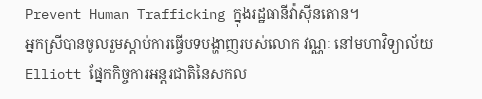Prevent Human Trafficking ក្នុងរដ្ឋធានីវ៉ាស៊ីនតោន។
អ្នកស្រីបានចូលរួមស្ដាប់ការធ្វើបទបង្ហាញរបស់លោក វណ្ណៈ នៅមហាវិទ្យាល័យ Elliott ផ្នែកកិច្ចការអន្តរជាតិនៃសកល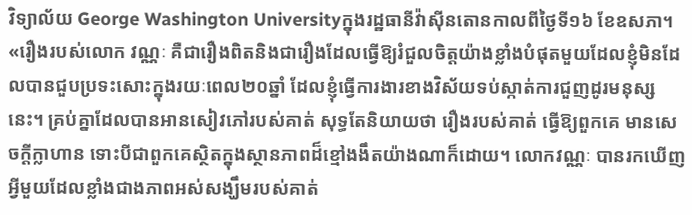វិទ្យាល័យ George Washington Universityក្នុងរដ្ឋធានីវ៉ាស៊ីនតោនកាលពីថ្ងៃទី១៦ ខែឧសភា។
«រឿងរបស់លោក វណ្ណៈ គឺជារឿងពិតនិងជារឿងដែលធ្វើឱ្យរំជួលចិត្តយ៉ាងខ្លាំងបំផុតមួយដែលខ្ញុំមិនដែលបានជួបប្រទះសោះក្នុងរយៈពេល២០ឆ្នាំ ដែលខ្ញុំធ្វើការងារខាងវិស័យទប់ស្កាត់ការជួញដូរមនុស្សនេះ។ គ្រប់គ្នាដែលបានអានសៀវភៅរបស់គាត់ សុទ្ធតែនិយាយថា រឿងរបស់គាត់ ធ្វើឱ្យពួកគេ មានសេចក្ដីក្លាហាន ទោះបីជាពួកគេស្ថិតក្នុងស្ថានភាពដ៏ខ្មៅងងឹតយ៉ាងណាក៏ដោយ។ លោកវណ្ណៈ បានរកឃើញអ្វីមួយដែលខ្លាំងជាងភាពអស់សង្ឃឹមរបស់គាត់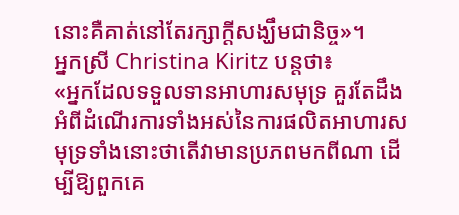នោះគឺគាត់នៅតែរក្សាក្តីសង្ឃឹមជានិច្ច»។
អ្នកស្រី Christina Kiritz បន្តថា៖
«អ្នកដែលទទួលទានអាហារសមុទ្រ គួរតែដឹងអំពីដំណើរការទាំងអស់នៃការផលិតអាហារសមុទ្រទាំងនោះថាតើវាមានប្រភពមកពីណា ដើម្បីឱ្យពួកគេ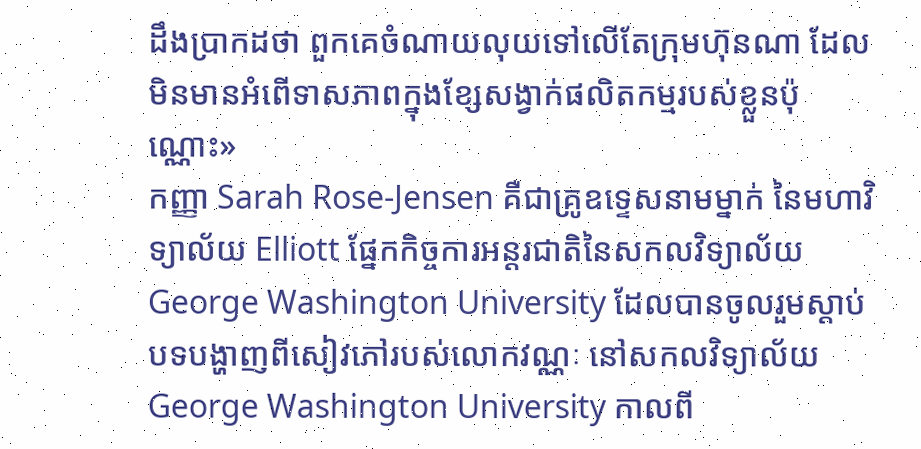ដឹងប្រាកដថា ពួកគេចំណាយលុយទៅលើតែក្រុមហ៊ុនណា ដែលមិនមានអំពើទាសភាពក្នុងខ្សែសង្វាក់ផលិតកម្មរបស់ខ្លួនប៉ុណ្ណោះ»
កញ្ញា Sarah Rose-Jensen គឺជាគ្រូឧទ្ទេសនាមម្នាក់ នៃមហាវិទ្យាល័យ Elliott ផ្នែកកិច្ចការអន្តរជាតិនៃសកលវិទ្យាល័យ George Washington University ដែលបានចូលរួមស្ដាប់បទបង្ហាញពីសៀវភៅរបស់លោកវណ្ណៈ នៅសកលវិទ្យាល័យ George Washington University កាលពី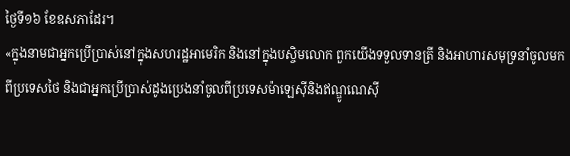ថ្ងៃទី១៦ ខែឧសភាដែរ។
«ក្នុងនាមជាអ្នកប្រើប្រាស់នៅក្នុងសហរដ្ឋអាមេរិក និងនៅក្នុងបស្ចិមលោក ពួកយើងទទួលទានត្រី និងអាហារសមុទ្រនាំចូលមកពីប្រទេសថៃ និងជាអ្នកប្រើប្រាស់ដូងប្រេងនាំចូលពីប្រទេសម៉ាឡេស៊ីនិងឥណ្ឌូណេស៊ី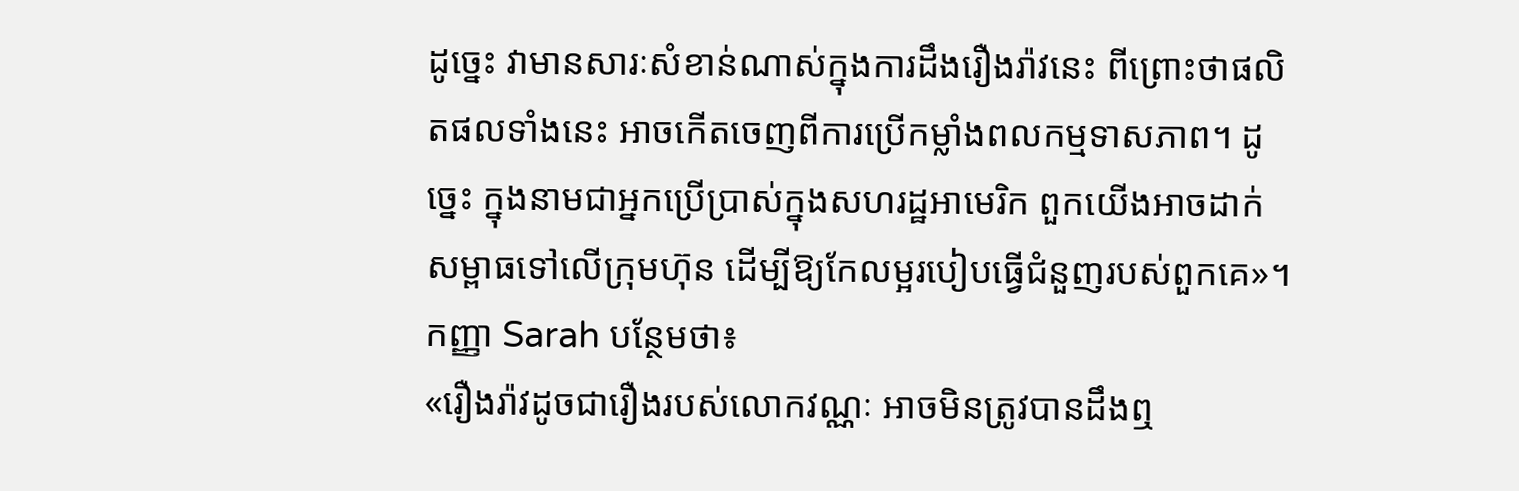ដូច្នេះ វាមានសារៈសំខាន់ណាស់ក្នុងការដឹងរឿងរ៉ាវនេះ ពីព្រោះថាផលិតផលទាំងនេះ អាចកើតចេញពីការប្រើកម្លាំងពលកម្មទាសភាព។ ដូច្នេះ ក្នុងនាមជាអ្នកប្រើប្រាស់ក្នុងសហរដ្ឋអាមេរិក ពួកយើងអាចដាក់សម្ពាធទៅលើក្រុមហ៊ុន ដើម្បីឱ្យកែលម្អរបៀបធ្វើជំនួញរបស់ពួកគេ»។
កញ្ញា Sarah បន្ថែមថា៖
«រឿងរ៉ាវដូចជារឿងរបស់លោកវណ្ណៈ អាចមិនត្រូវបានដឹងឮ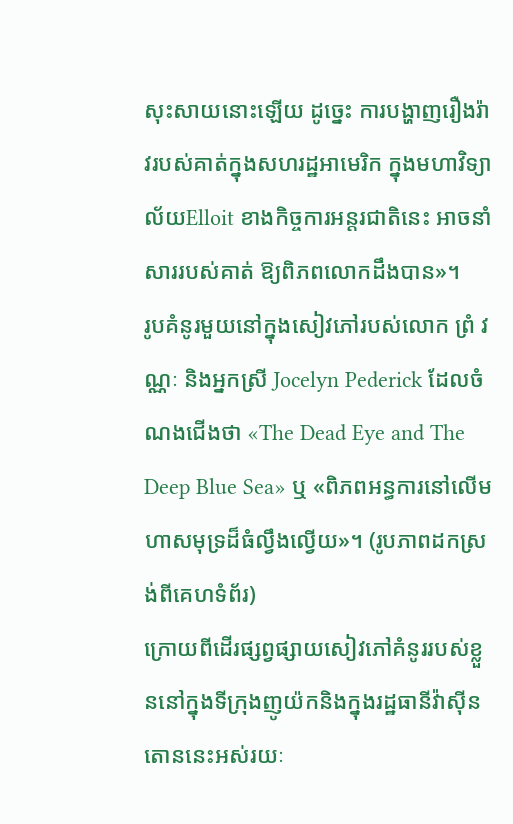សុះសាយនោះឡើយ ដូច្នេះ ការបង្ហាញរឿងរ៉ាវរបស់គាត់ក្នុងសហរដ្ឋអាមេរិក ក្នុងមហាវិទ្យាល័យElloit ខាងកិច្ចការអន្តរជាតិនេះ អាចនាំសាររបស់គាត់ ឱ្យពិភពលោកដឹងបាន»។
រូបគំនូរមួយនៅក្នុងសៀវភៅរបស់លោក ព្រំ វណ្ណៈ និងអ្នកស្រី Jocelyn Pederick ដែលចំណងជើងថា «The Dead Eye and The Deep Blue Sea» ឬ «ពិភពអន្ធការនៅលើមហាសមុទ្រដ៏ធំល្វឹងល្វើយ»។ (រូបភាពដកស្រង់ពីគេហទំព័រ)
ក្រោយពីដើរផ្សព្វផ្សាយសៀវភៅគំនូររបស់ខ្លួននៅក្នុងទីក្រុងញូយ៉កនិងក្នុងរដ្ឋធានីវ៉ាស៊ីនតោននេះអស់រយៈ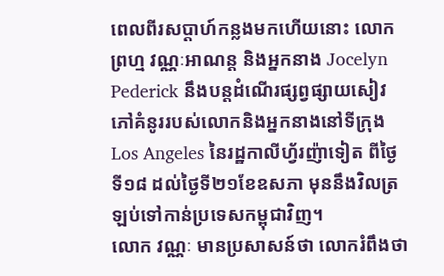ពេលពីរសប្តាហ៍កន្លងមកហើយនោះ លោក ព្រហ្ម វណ្ណៈអាណន្ត និងអ្នកនាង Jocelyn Pederick នឹងបន្តដំណើរផ្សព្វផ្សាយសៀវភៅគំនូររបស់លោកនិងអ្នកនាងនៅទីក្រុងLos Angeles នៃរដ្ឋកាលីហ្វ័រញ៉ាទៀត ពីថ្ងៃទី១៨ ដល់ថ្ងៃទី២១ខែឧសភា មុននឹងវិលត្រឡប់ទៅកាន់ប្រទេសកម្ពុជាវិញ។
លោក វណ្ណៈ មានប្រសាសន៍ថា លោករំពឹងថា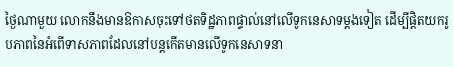ថ្ងៃណាមួយ លោកនឹងមានឱកាសចុះទៅថតទិដ្ឋភាពផ្ទាល់នៅលើទូកនេសាទម្ដងទៀត ដើម្បីផ្ដិតយករូបភាពនៃអំពើទាសភាពដែលនៅបន្តកើតមានលើទូកនេសាទនា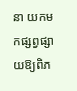នា យកមកផ្សព្វផ្សាយឱ្យពិភ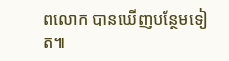ពលោក បានឃើញបន្ថែមទៀត៕